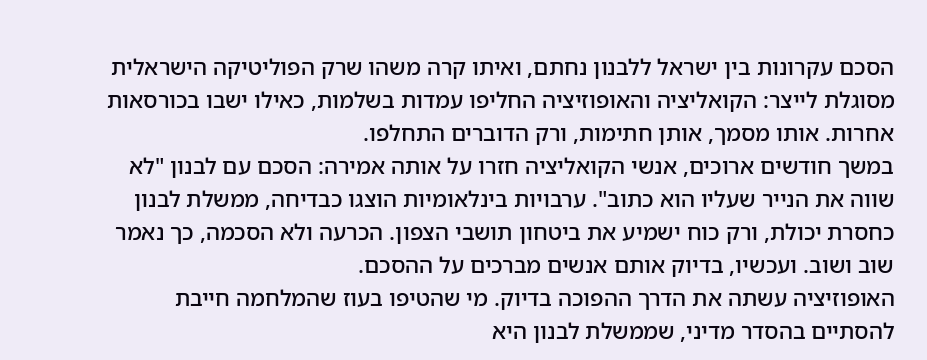הסכם עקרונות בין ישראל ללבנון נחתם, ואיתו קרה משהו שרק הפוליטיקה הישראלית מסוגלת לייצר: הקואליציה והאופוזיציה החליפו עמדות בשלמות, כאילו ישבו בכורסאות אחרות. אותו מסמך, אותן חתימות, ורק הדוברים התחלפו.
במשך חודשים ארוכים, אנשי הקואליציה חזרו על אותה אמירה: הסכם עם לבנון "לא שווה את הנייר שעליו הוא כתוב". ערבויות בינלאומיות הוצגו כבדיחה, ממשלת לבנון כחסרת יכולת, ורק כוח ישמיע את ביטחון תושבי הצפון. הכרעה ולא הסכמה, כך נאמר שוב ושוב. ועכשיו, בדיוק אותם אנשים מברכים על ההסכם.
האופוזיציה עשתה את הדרך ההפוכה בדיוק. מי שהטיפו בעוז שהמלחמה חייבת להסתיים בהסדר מדיני, שממשלת לבנון היא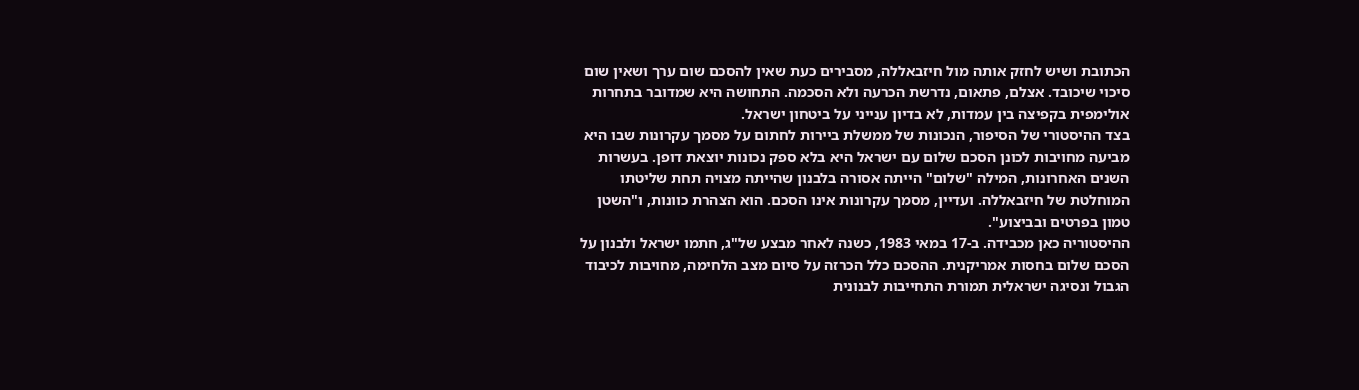הכתובת ושיש לחזק אותה מול חיזבאללה, מסבירים כעת שאין להסכם שום ערך ושאין שום סיכוי שיכובד. אצלם, פתאום, נדרשת הכרעה ולא הסכמה. התחושה היא שמדובר בתחרות אולימפית בקפיצה בין עמדות, לא בדיון ענייני על ביטחון ישראל.
בצד ההיסטורי של הסיפור, הנכונות של ממשלת ביירות לחתום על מסמך עקרונות שבו היא מביעה מחויבות לכונן הסכם שלום עם ישראל היא בלא ספק נכונות יוצאת דופן. בעשרות השנים האחרונות, המילה "שלום" הייתה אסורה בלבנון שהייתה מצויה תחת שליטתו המוחלטת של חיזבאללה. ועדיין, מסמך עקרונות אינו הסכם. הוא הצהרת כוונות, ו"השטן טמון בפרטים ובביצוע".
ההיסטוריה כאן מכבידה. ב-17 במאי 1983, כשנה לאחר מבצע של"ג, חתמו ישראל ולבנון על הסכם שלום בחסות אמריקנית. ההסכם כלל הכרזה על סיום מצב הלחימה, מחויבות לכיבוד הגבול ונסיגה ישראלית תמורת התחייבות לבנונית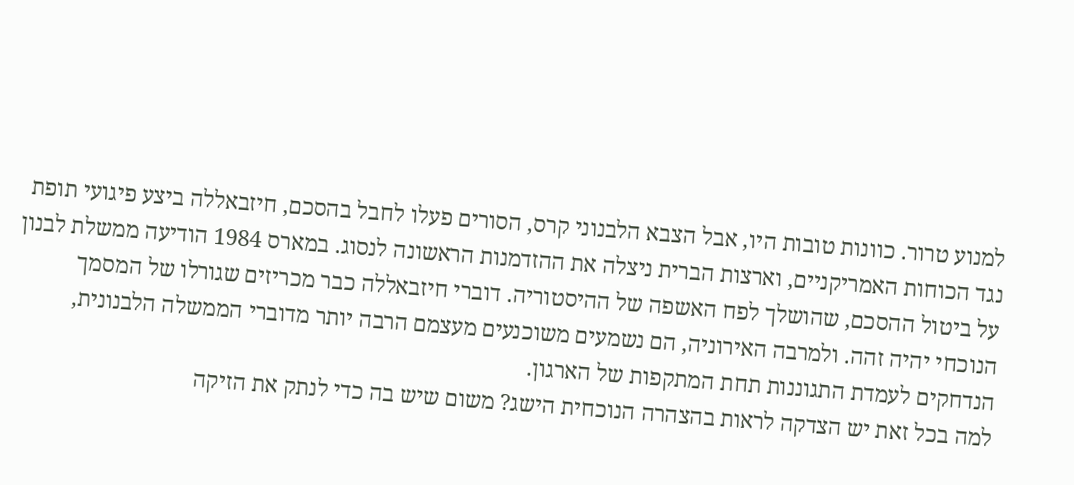למנוע טרור. כוונות טובות היו, אבל הצבא הלבנוני קרס, הסורים פעלו לחבל בהסכם, חיזבאללה ביצע פיגועי תופת נגד הכוחות האמריקניים, וארצות הברית ניצלה את ההזדמנות הראשונה לנסוג. במארס 1984 הודיעה ממשלת לבנון על ביטול ההסכם, שהושלך לפח האשפה של ההיסטוריה. דוברי חיזבאללה כבר מכריזים שגורלו של המסמך הנוכחי יהיה זהה. ולמרבה האירוניה, הם נשמעים משוכנעים מעצמם הרבה יותר מדוברי הממשלה הלבנונית, הנדחקים לעמדת התגוננות תחת המתקפות של הארגון.
למה בכל זאת יש הצדקה לראות בהצהרה הנוכחית הישג? משום שיש בה כדי לנתק את הזיקה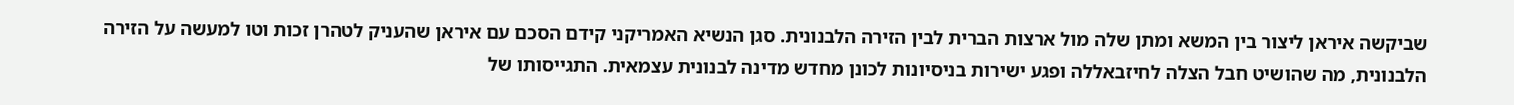שביקשה איראן ליצור בין המשא ומתן שלה מול ארצות הברית לבין הזירה הלבנונית. סגן הנשיא האמריקני קידם הסכם עם איראן שהעניק לטהרן זכות וטו למעשה על הזירה הלבנונית, מה שהושיט חבל הצלה לחיזבאללה ופגע ישירות בניסיונות לכונן מחדש מדינה לבנונית עצמאית. התגייסותו של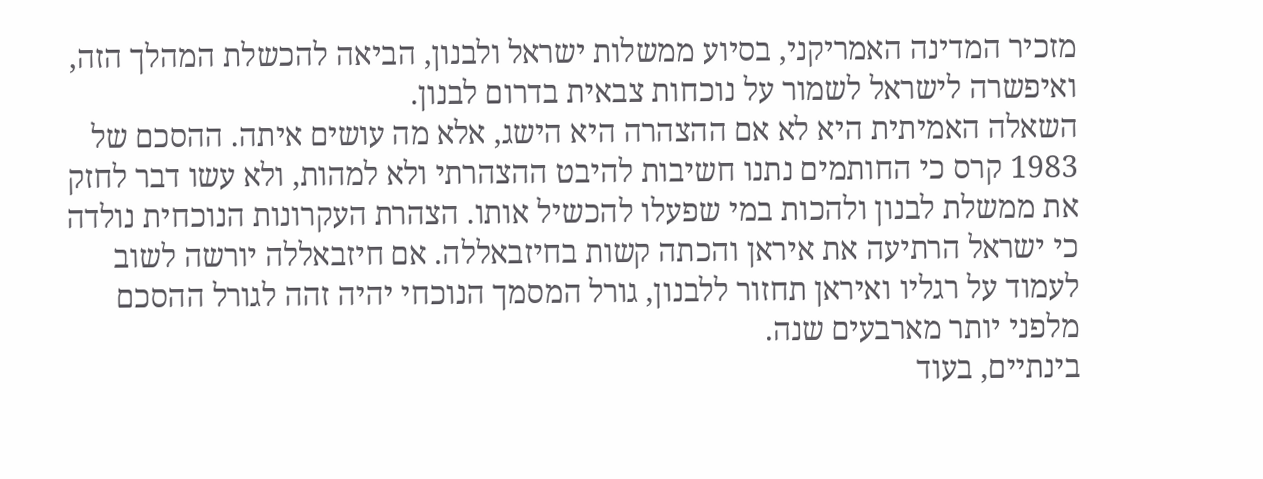מזכיר המדינה האמריקני, בסיוע ממשלות ישראל ולבנון, הביאה להכשלת המהלך הזה, ואיפשרה לישראל לשמור על נוכחות צבאית בדרום לבנון.
השאלה האמיתית היא לא אם ההצהרה היא הישג, אלא מה עושים איתה. ההסכם של 1983 קרס כי החותמים נתנו חשיבות להיבט ההצהרתי ולא למהות, ולא עשו דבר לחזק את ממשלת לבנון ולהכות במי שפעלו להכשיל אותו. הצהרת העקרונות הנוכחית נולדה כי ישראל הרתיעה את איראן והכתה קשות בחיזבאללה. אם חיזבאללה יורשה לשוב לעמוד על רגליו ואיראן תחזור ללבנון, גורל המסמך הנוכחי יהיה זהה לגורל ההסכם מלפני יותר מארבעים שנה.
בינתיים, בעוד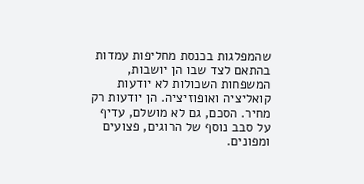שהמפלגות בכנסת מחליפות עמדות בהתאם לצד שבו הן יושבות, המשפחות השכולות לא יודעות קואליציה ואופוזיציה. הן יודעות רק מחיר. הסכם, גם לא מושלם, עדיף על סבב נוסף של הרוגים, פצועים ומפונים.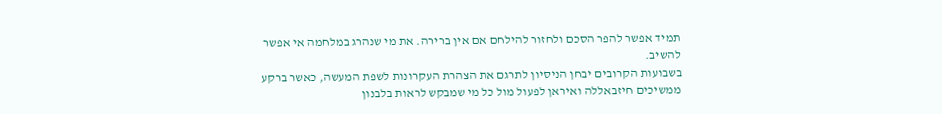תמיד אפשר להפר הסכם ולחזור להילחם אם אין ברירה. את מי שנהרג במלחמה אי אפשר להשיב.
בשבועות הקרובים יבחן הניסיון לתרגם את הצהרת העקרונות לשפת המעשה, כאשר ברקע ממשיכים חיזבאללה ואיראן לפעול מול כל מי שמבקש לראות בלבנון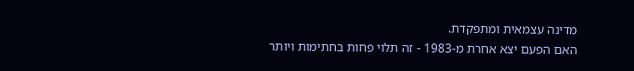מדינה עצמאית ומתפקדת.
האם הפעם יצא אחרת מ-1983 - זה תלוי פחות בחתימות ויותר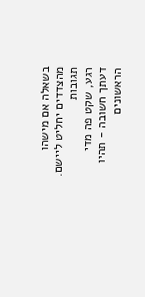בשאלה אם מישהו מהצדדים יחליט ליישם.
תגובות
רגע, שקט פה מדי
דעתך חשובה - תהיו הראשונים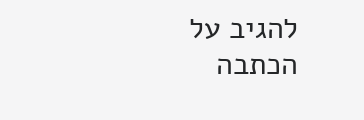להגיב על הכתבה